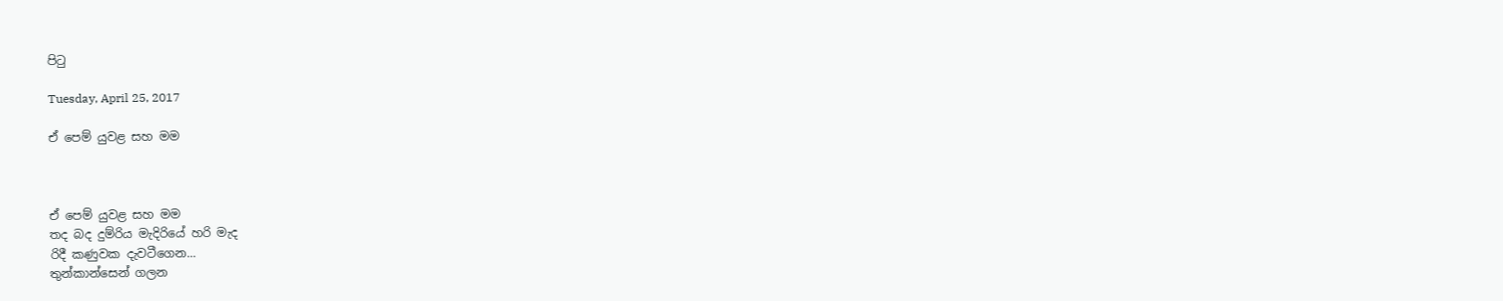පිටු

Tuesday, April 25, 2017

ඒ පෙම් යුවළ සහ මම



ඒ පෙම් යුවළ සහ මම
තද බද දුම්රිය මැදිරියේ හරි මැද
රිදී කණුවක දැවටීගෙන...
තුන්කාන්සෙන් ගලන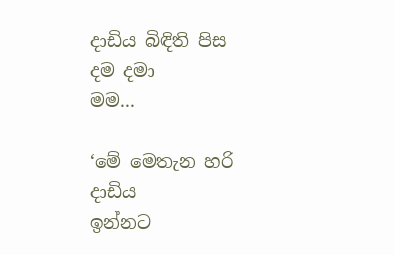දාඩිය බිඳිති පිස දම දමා
මම...

‘මේ මෙතැන හරි දාඩිය
ඉන්නට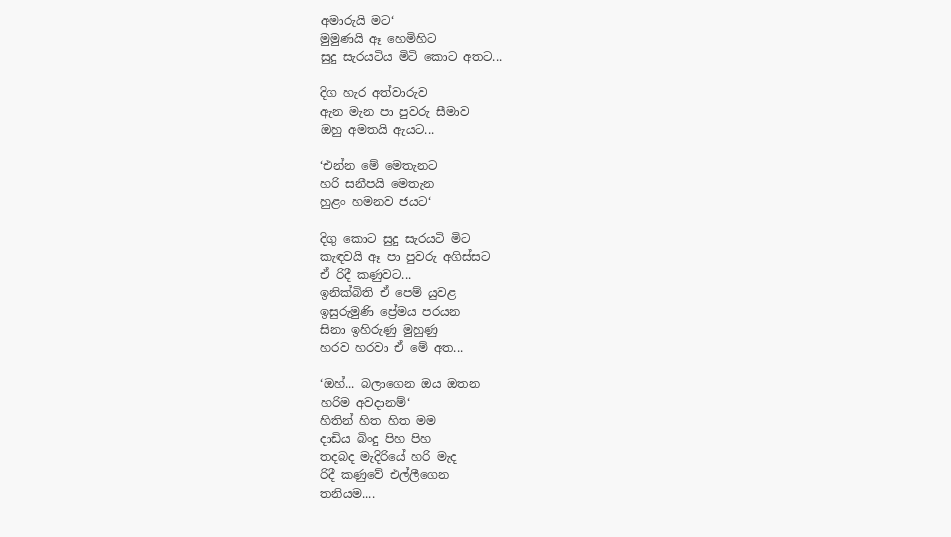අමාරුයි මට‘
මුමුණයි ඈ හෙමිහිට
සුදු සැරයටිය මිටි කොට අතට...

දිග හැර අත්වාරුව
ඇන මැන පා පුවරු සීමාව
ඔහු අමතයි ඇයට...

‘එන්න මේ මෙතැනට
හරි සනීපයි මෙතැන
හුළං හමනව ජයට‘

දිගු කොට සුදු සැරයටි මිට
කැඳවයි ඈ පා පුවරු අගිස්සට
ඒ රිදී කණුවට...
ඉනික්බිති ඒ පෙම් යුවළ
ඉසුරුමුණි ප්‍රේමය පරයන
සිනා ඉහිරුණු මුහුණු
හරව හරවා ඒ මේ අත...

‘ඔහ්... බලාගෙන ඔය ඔතන
හරිම අවදානම්‘
හිතින් හිත හිත මම
දාඩිය බිංදු පිහ පිහ
තදබද මැදිරියේ හරි මැද
රිදී කණුවේ එල්ලීගෙන
තනියම....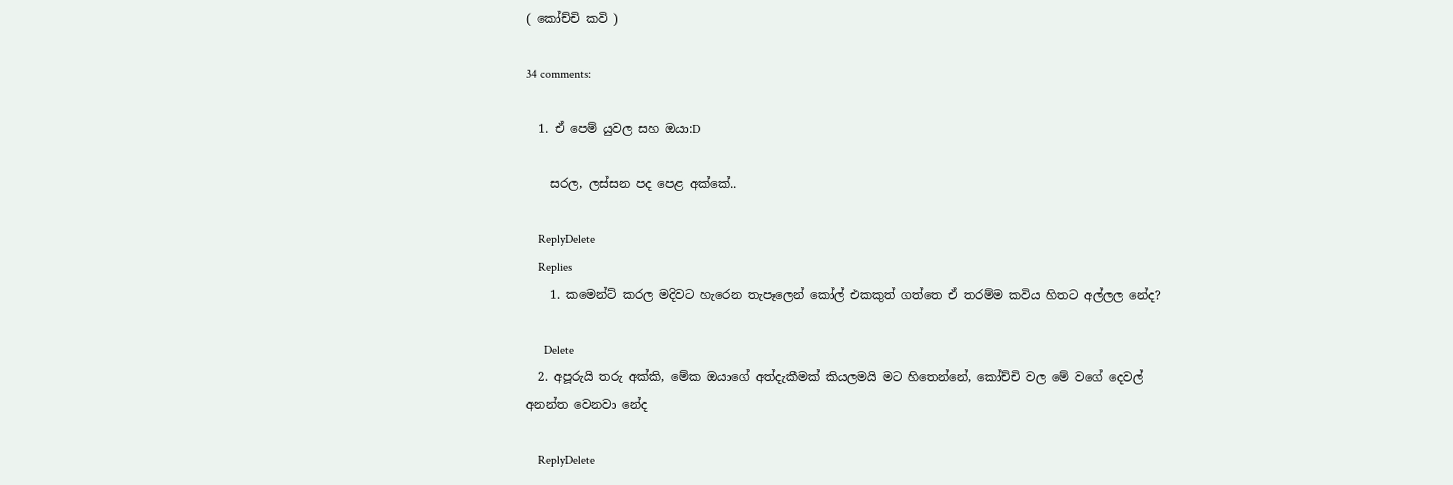( කෝච්චි කවි )

34 comments:

  1. ඒ පෙම් යුවල සහ ඔයා:D

    සරල, ලස්සන පද පෙළ අක්කේ..

    ReplyDelete
    Replies
    1. කමෙන්ට් කරල මදිවට හැරෙන තැපෑලෙන් කෝල් එකකුත් ගත්තෙ ඒ තරම්ම කවිය හිතට අල්ලල නේද?

      Delete
  2. අපූරුයි තරු අක්කි, මේක ඔයාගේ අත්දැකීමක් කියලමයි මට හිතෙන්නේ, කෝච්චි වල මේ වගේ දෙවල් අනන්ත වෙනවා නේද

    ReplyDelete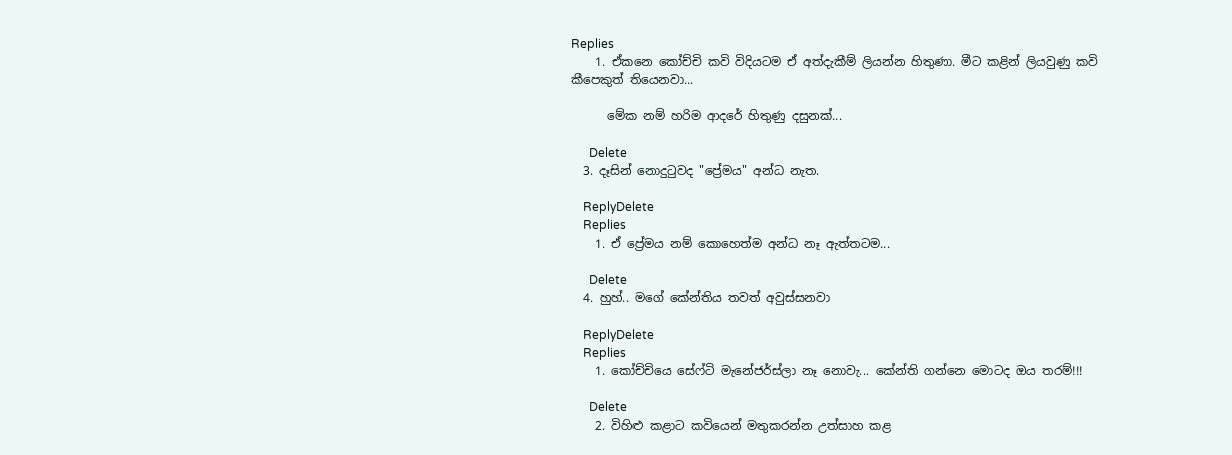Replies
    1. ඒකනෙ කෝච්චි කවි විදියටම ඒ අත්දැකීම් ලියන්න හිතුණා. මීට කළින් ලියවුණු කවි කීපෙකුත් තියෙනවා...

      මේක නම් හරිම ආදරේ හිතුණු දසුනක්...

      Delete
  3. දෑසින් නොදුටුවද "ප්‍රේමය" අන්ධ නැත.

    ReplyDelete
    Replies
    1. ඒ ප්‍රේමය නම් කොහෙත්ම අන්ධ නෑ ඇත්තටම...

      Delete
  4. හුහ්.. මගේ කේන්තිය තවත් අවුස්සනවා

    ReplyDelete
    Replies
    1. කෝච්චියෙ සේෆ්ටි මැනේජර්ස්ලා නෑ නොවැ... කේන්ති ගන්නෙ මොටද ඔය තරම්!!!

      Delete
    2. විහිළු කළාට කවියෙන් මතුකරන්න උත්සාහ කළ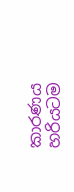කාරණය හරියටම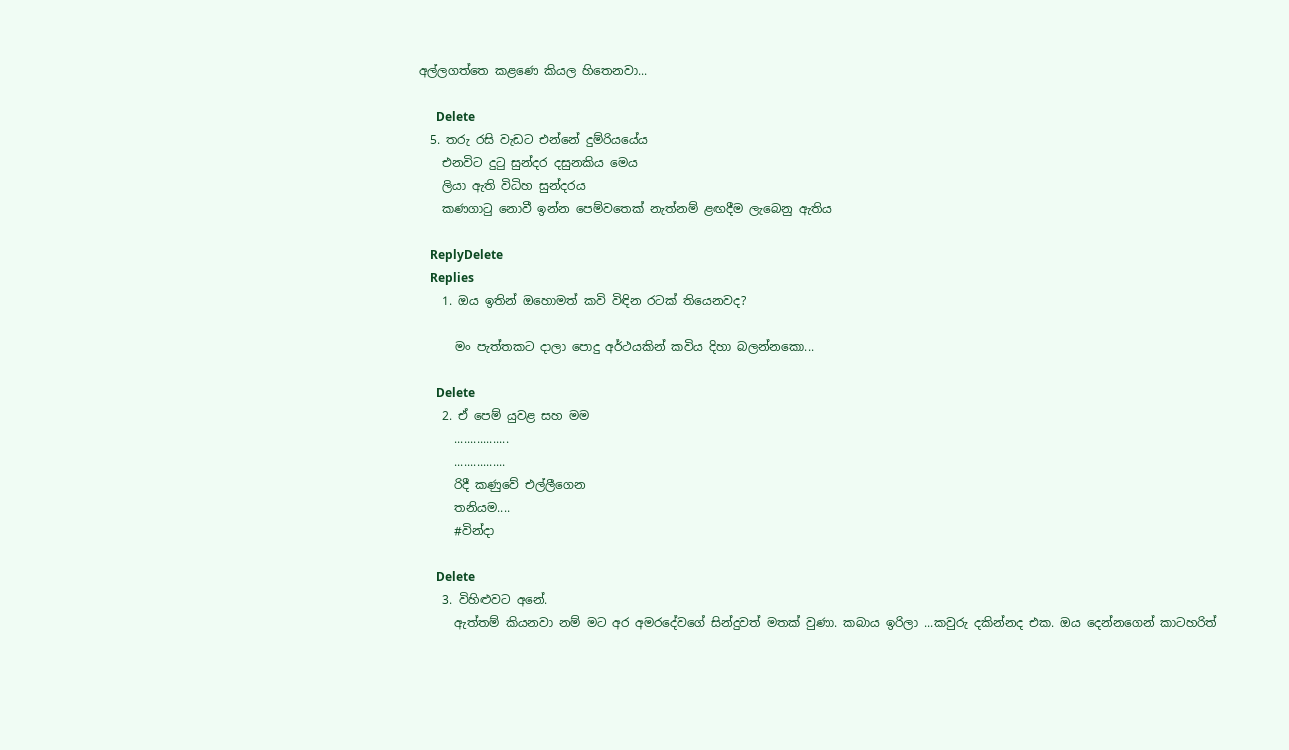අල්ලගත්තෙ කළණෙ කියල හිතෙනවා...

      Delete
  5. තරු රසි වැඩට එන්නේ දුම්රියයේය
    එනවිට දුටු සුන්දර දසුනකිය මෙය
    ලියා ඇති විධිහ සුන්දරය
    කණගාටු නොවී ඉන්න පෙම්වතෙක් නැත්නම් ළඟදීම ලැබෙනු ඇතිය

    ReplyDelete
    Replies
    1. ඔය ඉතින් ඔහොමත් කවි විඳින රටක් තියෙනවද?

      මං පැත්තකට දාලා පොදු අර්ථයකින් කවිය දිහා බලන්නකො...

      Delete
    2. ඒ පෙම් යුවළ සහ මම
      .................
      ................
      රිදී කණුවේ එල්ලීගෙන
      තනියම....
      #වින්දා

      Delete
    3. විහිළුවට අනේ.
      ඇත්තම් කියනවා නම් මට අර අමරදේවගේ සින්දුවත් මතක් වුණා. කබාය ඉරිලා ...කවුරු දකින්නද එක. ඔය දෙන්නගෙන් කාටහරිත්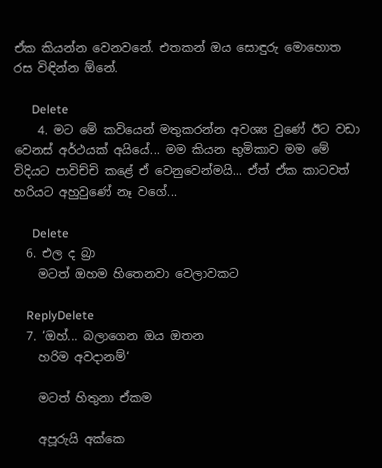ඒක කියන්න වෙනවනේ. එතකන් ඔය සොඳුරු මොහොත රස විඳින්න ඕනේ.

      Delete
    4. මට මේ කවියෙන් මතුකරන්න අවශ්‍ය වුණේ ඊට වඩා වෙනස් අර්ථයක් අයියේ... මම කියන භුමිකාව මම මේ විදියට පාවිච්චි කළේ ඒ වෙනුවෙන්මයි... ඒත් ඒක කාටවත් හරියට අහුවුණේ නෑ වගේ...

      Delete
  6. එල ද බ්‍රා
    මටත් ඔහම හිතෙනවා වෙලාවකට

    ReplyDelete
  7. ‘ඔහ්... බලාගෙන ඔය ඔතන
    හරිම අවදානම්‘

    මටත් හිතුනා ඒකම

    අපූරුයි අක්කෙ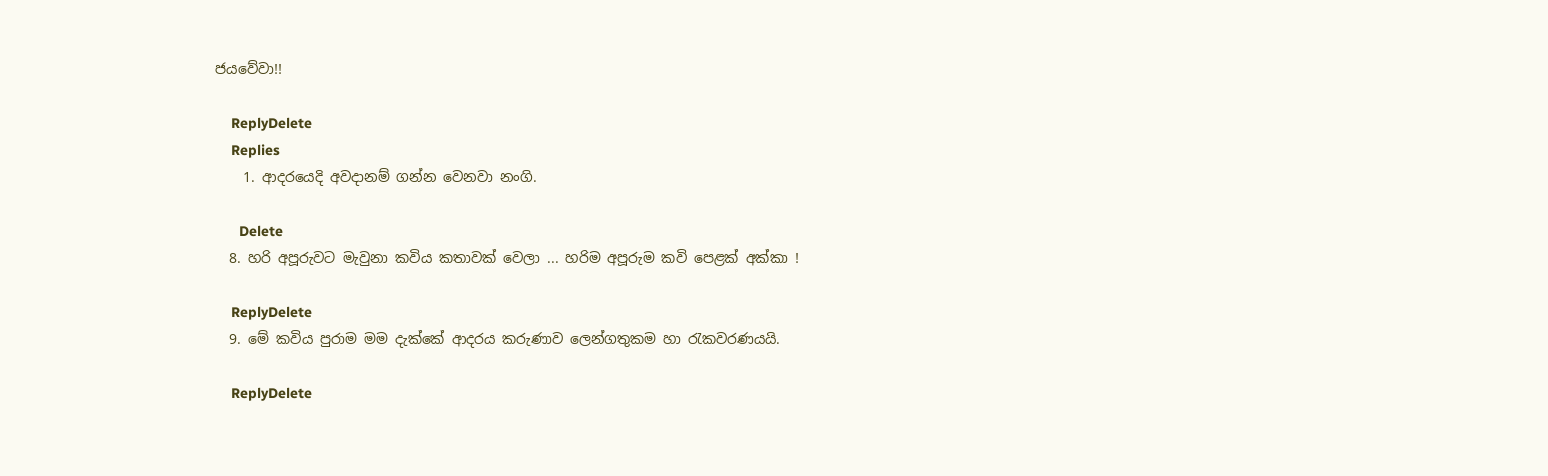ජයවේවා!!

    ReplyDelete
    Replies
    1. ආදරයෙදි අවදානම් ගන්න වෙනවා නංගි.

      Delete
  8. හරි අපූරුවට මැවුනා කවිය කතාවක් වෙලා ... හරිම අපූරුම කවි පෙළක් අක්කා !

    ReplyDelete
  9. මේ කවිය පුරාම මම දැක්කේ ආදරය කරුණාව ලෙන්ගතුකම හා රැකවරණයයි.

    ReplyDelete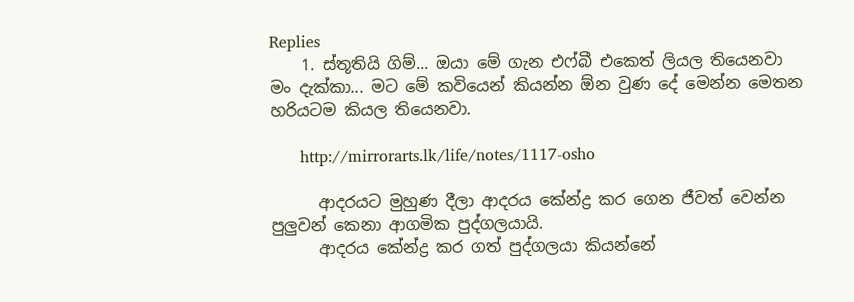Replies
    1. ස්තූතියි ගිම්... ඔයා මේ ගැන එෆ්බී එකෙත් ලියල තියෙනවා මං දැක්කා... මට මේ කවියෙන් කියන්න ඕන වුණ දේ මෙන්න මෙතන හරියටම කියල තියෙනවා.

      http://mirrorarts.lk/life/notes/1117-osho

      ආදරයට මුහුණ දීලා ආදරය කේන්ද්‍ර කර ගෙන ජීවත් වෙන්න පුලුවන් කෙනා ආගමික පුද්ගලයායි.
      ආදරය කේන්ද්‍ර කර ගත් පුද්ගලයා කියන්නේ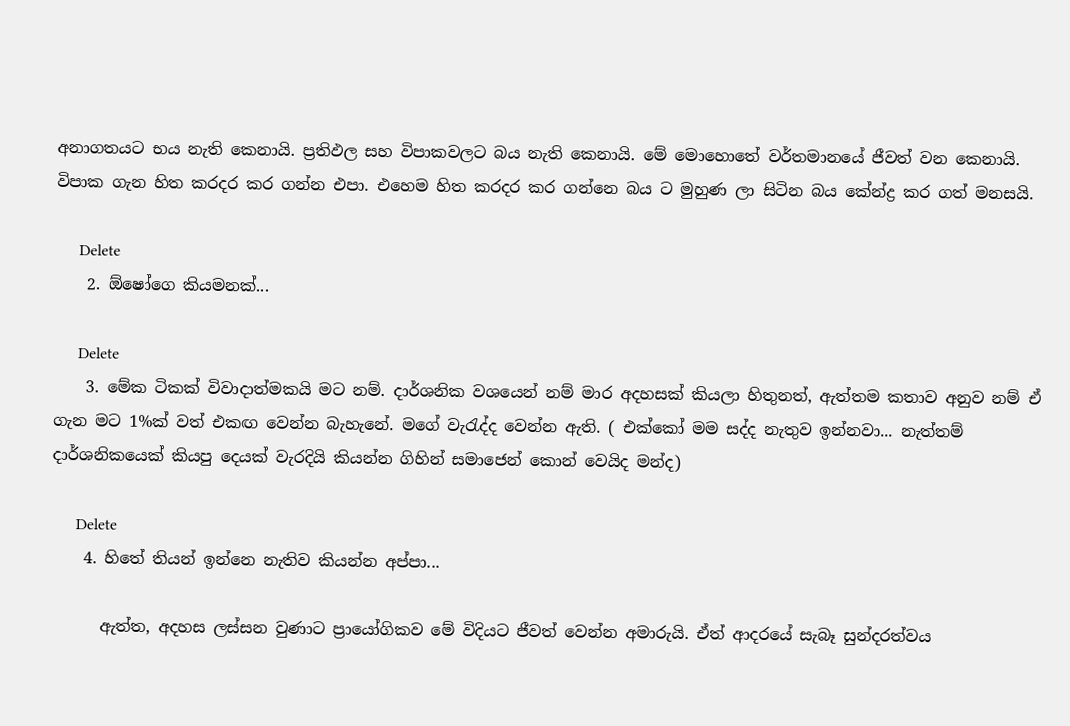අනාගතයට භය නැති කෙනායි. ප්‍රතිඵල සහ විපාකවලට බය නැති කෙනායි. මේ මොහොතේ වර්තමානයේ ජීවත් වන කෙනායි. විපාක ගැන හිත කරදර කර ගන්න එපා. එහෙම හිත කරදර කර ගන්නෙ බය ට මුහුණ ලා සිටින බය කේන්ද්‍ර කර ගත් මනසයි.

      Delete
    2. ඕෂෝගෙ කියමනක්...

      Delete
    3. මේක ටිකක් විවාදාත්මකයි මට නම්. දාර්ශනික වශයෙන් නම් මාර අදහසක් කියලා හිතුනත්, ඇත්තම කතාව අනුව නම් ඒ ගැන මට 1%ක් වත් එකඟ වෙන්න බැහැනේ. මගේ වැරැද්ද වෙන්න ඇති. ( එක්කෝ මම සද්ද නැතුව ඉන්නවා... නැත්තම් දාර්ශනිකයෙක් කියපු දෙයක් වැරදියි කියන්න ගිහින් සමාජෙන් කොන් වෙයිද මන්ද)

      Delete
    4. හිතේ තියන් ඉන්නෙ නැතිව කියන්න අප්පා...

      ඇත්ත, අදහස ලස්සන වුණාට ප්‍රායෝගිකව මේ විදියට ජීවත් වෙන්න අමාරුයි. ඒත් ආදරයේ සැබෑ සුන්දරත්වය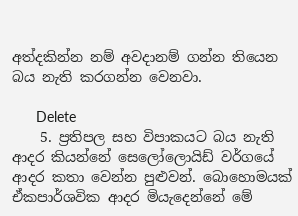අත්දකින්න නම් අවදානම් ගන්න තියෙන බය නැති කරගන්න වෙනවා.

      Delete
    5. ප්‍රතිපල සහ විපාකයට බය නැති ආදර කියන්නේ සෙලෝලොයිඩ් වර්ගයේ ආදර කතා වෙන්න පුළුවන්. බොහොමයක් ඒකපාර්ශවික ආදර මියැදෙන්නේ මේ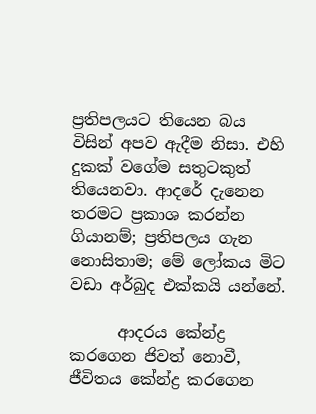ප්‍රතිපලයට තියෙන බය විසින් අපව ඇදීම නිසා. එහි දුකක් වගේම සතුටකුත් තියෙනවා. ආදරේ දැනෙන තරමට ප්‍රකාශ කරන්න ගියානම්; ප්‍රතිපලය ගැන නොසිතාම; මේ ලෝකය මිට වඩා අර්බුද එක්කයි යන්නේ.

      ආදරය කේන්ද්‍ර කරගෙන ජිවත් නොවී, ජීවිතය කේන්ද්‍ර කරගෙන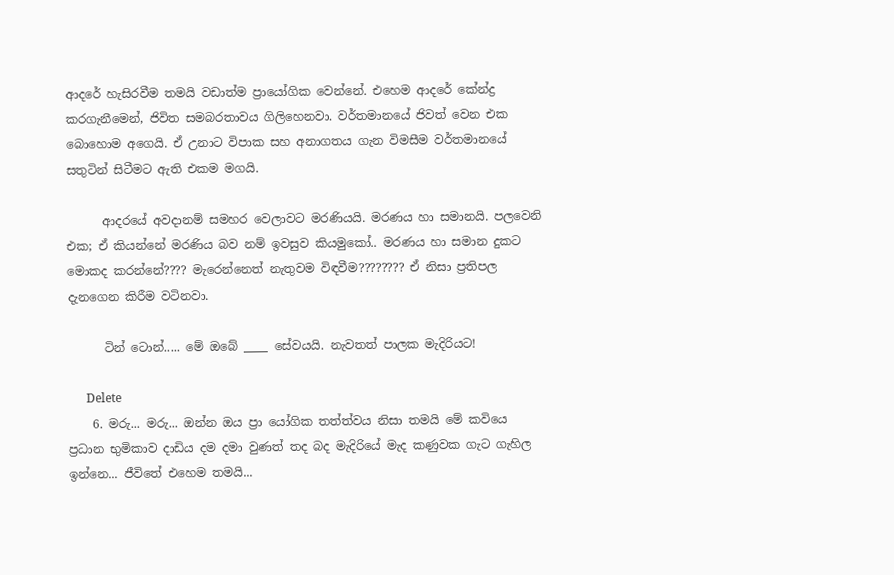ආදරේ හැසිරවීම තමයි වඩාත්ම ප්‍රායෝගික වෙන්නේ. එහෙම ආදරේ කේන්ද්‍ර කරගැනීමෙන්, ජිවිත සමබරතාවය ගිලිහෙනවා. වර්තමානයේ ජිවත් වෙන එක බොහොම අගෙයි. ඒ උනාට විපාක සහ අනාගතය ගැන විමසීම වර්තමානයේ සතුටින් සිටීමට ඇති එකම මගයි.

      ආදරයේ අවදානම් සමහර වෙලාවට මරණියයි. මරණය හා සමානයි. පලවෙනි එක; ඒ කියන්නේ මරණිය බව නම් ඉවසුව කියමුකෝ.. මරණය හා සමාන දුකට මොකද කරන්නේ???? මැරෙන්නෙත් නැතුවම විඳවීම???????? ඒ නිසා ප්‍රතිපල දැනගෙන කිරීම වටිනවා.

      ටින් ටොන්..... මේ ඔබේ ____ සේවයයි. නැවතත් පාලක මැදිරියට!

      Delete
    6. මරු... මරු... ඔන්න ඔය ප්‍රා යෝගික තත්ත්වය නිසා තමයි මේ කවියෙ ප්‍රධාන භුමිකාව දාඩිය දම දමා වුණත් තද බද මැදිරියේ මැද කණුවක ගැට ගැහිල ඉන්නෙ... ජීවිතේ එහෙම තමයි...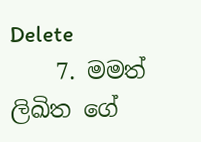Delete
    7. මමත් ලිඛිත ගේ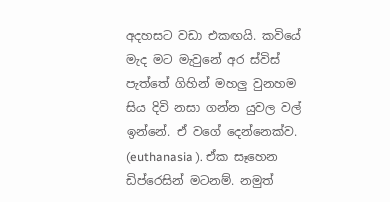අදහසට වඩා එකඟයි. කවියේ මැද මට මැවුනේ අර ස්විස් පැත්තේ ගිහින් මහලු වුනහම සිය දිවි නසා ගන්න යුවල වල් ඉන්නේ. ඒ වගේ දෙන්නෙක්ව. (euthanasia ). ඒක සෑහෙන ඩිප්රෙසින් මටනම්. නමුත්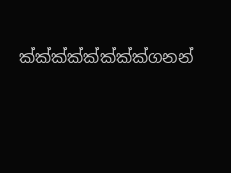ක්ක්ක්ක්ක්ක්ක්ක්ගනන්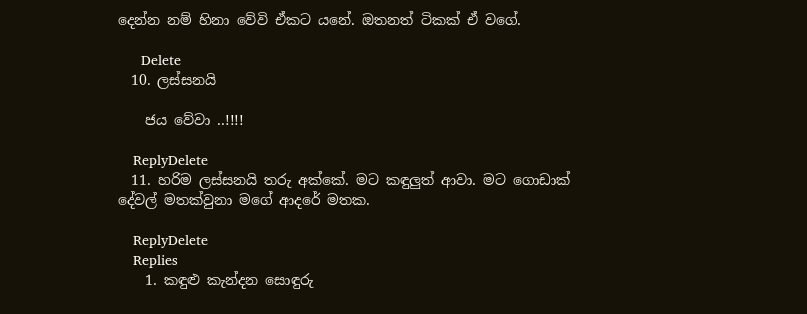දෙන්න නම් හිනා වේවි ඒකට යනේ. ඔතනත් ටිකක් ඒ වගේ.

      Delete
  10. ලස්සනයි

    ජය වේවා ..!!!!

    ReplyDelete
  11. හරිම ලස්සනයි තරු අක්කේ. මට කඳුලුත් ආවා. මට ගොඩාක් දේවල් මතක්වුනා මගේ ආදරේ මතක.

    ReplyDelete
    Replies
    1. කඳුළු කැන්දන සොඳුරු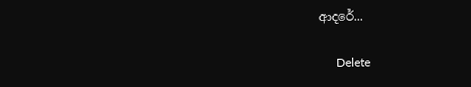ආදරේ...

      Delete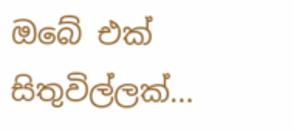ඔබේ එක් සිතුවිල්ලක්...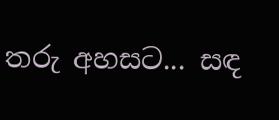තරු අහසට... සඳ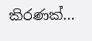කිරණක්...